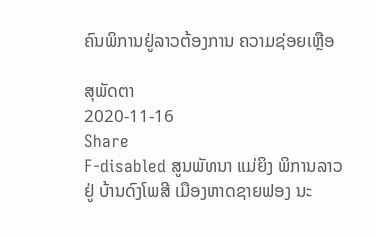ຄົນພິການຢູ່ລາວຕ້ອງການ ຄວາມຊ່ອຍເຫຼືອ

ສຸພັດຕາ
2020-11-16
Share
F-disabled ສູນພັທນາ ແມ່ຍິງ ພິການລາວ ຢູ່ ບ້ານດົງໂພສີ ເມືອງຫາດຊາຍຟອງ ນະ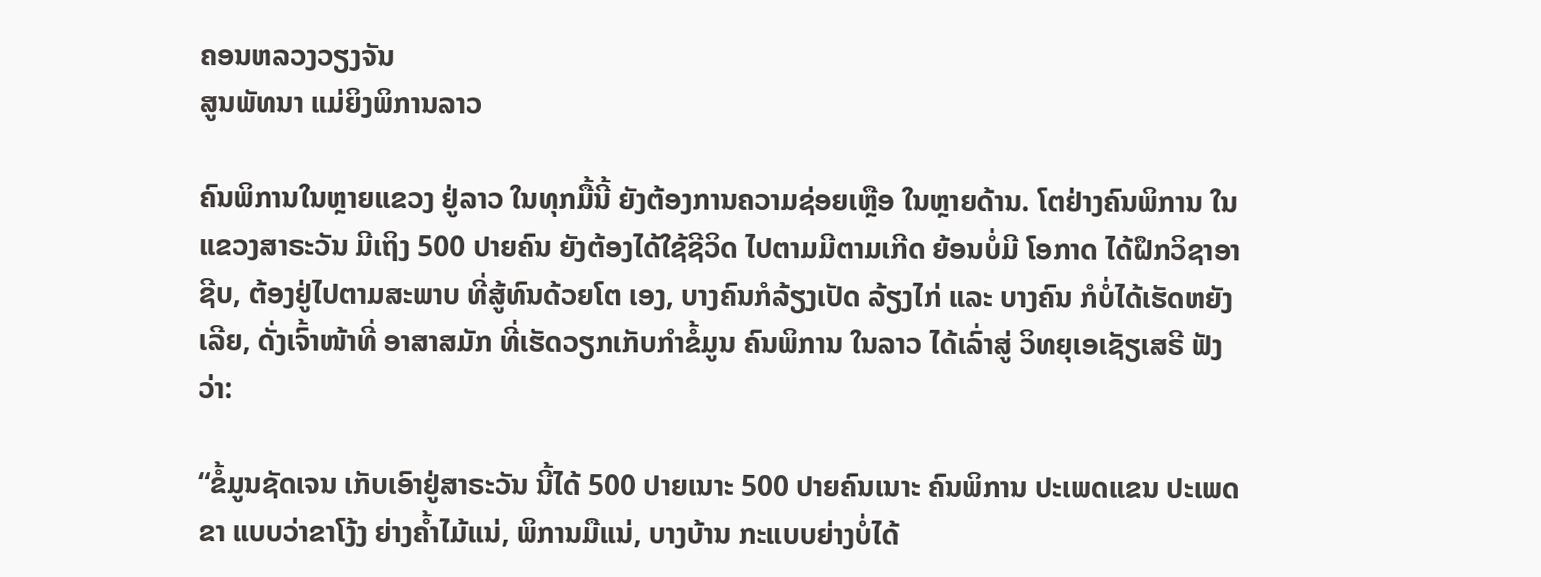ຄອນຫລວງວຽງຈັນ
ສູນພັທນາ ແມ່ຍິງພິການລາວ

ຄົນພິການໃນຫຼາຍແຂວງ ຢູ່ລາວ ໃນທຸກມື້ນີ້ ຍັງຕ້ອງການຄວາມຊ່ອຍເຫຼືອ ໃນຫຼາຍດ້ານ. ໂຕຢ່າງຄົນພິການ ໃນແຂວງສາຣະວັນ ມີເຖິງ 500 ປາຍຄົນ ຍັງຕ້ອງໄດ້ໃຊ້ຊີວິດ ໄປຕາມມີຕາມເກີດ ຍ້ອນບໍ່ມີ ໂອກາດ ໄດ້ຝຶກວິຊາອາຊີບ, ຕ້ອງຢູ່ໄປຕາມສະພາບ ທີ່ສູ້ທົນດ້ວຍໂຕ ເອງ, ບາງຄົນກໍລ້ຽງເປັດ ລ້ຽງໄກ່ ແລະ ບາງຄົນ ກໍບໍ່ໄດ້ເຮັດຫຍັງເລີຍ, ດັ່ງເຈົ້າໜ້າທີ່ ອາສາສມັກ ທີ່ເຮັດວຽກເກັບກໍາຂໍ້ມູນ ຄົນພິການ ໃນລາວ ໄດ້ເລົ່າສູ່ ວິທຍຸເອເຊັຽເສຣີ ຟັງວ່າ:

“ຂໍ້ມູນຊັດເຈນ ເກັບເອົາຢູ່ສາຣະວັນ ນີ້ໄດ້ 500 ປາຍເນາະ 500 ປາຍຄົນເນາະ ຄົນພິການ ປະເພດແຂນ ປະເພດຂາ ແບບວ່າຂາໂງ້ງ ຍ່າງຄໍ້າໄມ້ແນ່, ພິການມືແນ່, ບາງບ້ານ ກະແບບຍ່າງບໍ່ໄດ້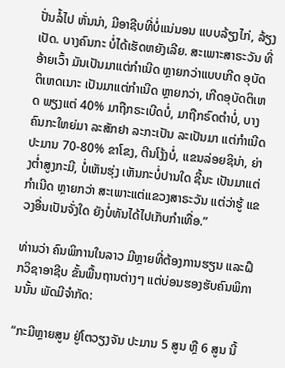ປັ່ນລໍ້ໄປ ຫັ່ນນ່າ, ມີອາຊີບທີ່ບໍ່ແນ່ນອນ ແບບລ້ຽງໄກ່, ລ້ຽງເປັດ. ບາງຄົນກະ ບໍ່ໄດ້ເຮັດຫຍັງເລີຍ. ສະເພາະສາຣະວັນ ທີ່ອ້າຍເວົ້າ ມັນເປັນມາແຕ່ກໍາເນີດ ຫຼາຍກວ່າແບບເກີດ ອຸບັດຕິເຫດເນາະ ເປັນມາແຕ່ກໍາເນີດ ຫຼາຍກວ່າ, ເກີດອຸບັດຕິເຫດ ພຽງແຕ່ 40% ມາຖືກຣະເບີດບໍ່, ມາຖືກຣົດຕໍາບໍ່, ບາງຄົນກະໃຫຍ່ມາ ລະສັກຢາ ລະກະເປັນ ລະເປັນມາ ແຕ່ກໍາເນີດ ປະມານ 70-80% ຂາໂຂງ, ຕີນໂງ້ງບໍ່, ແຂນລ່ອຍຊິນ່າ, ຍ່າງຕໍ່າສູງກະມີ, ບໍ່ເຫັນຮຸ່ງ ເຫັນກະບໍ່ປານໃດ ຊີ້ນະ ເປັນມາແຕ່ ກໍາເນີດ ຫຼາຍກວ່າ ສະເພາະແຕ່ແຂວງສາຣະວັນ ແຕ່ວ່າຮູ້ ແຂວງອື່ນເປັນຈັ່ງໃດ ຍັງບໍ່ທັນໄດ້ໄປເກັບກໍາເທື່ອ.”

ທ່ານວ່າ ຄົນພິການໃນລາວ ມີຫຼາຍທີ່ຕ້ອງການຮຽນ ແລະຝຶກວິຊາອາຊີບ ຂັ້ນພື້ນຖານຕ່າງໆ ແຕ່ບ່ອນຮອງຮັບຄົນພິການນັ້ນ ພັດມີຈໍາກັດ:

“ກະມີຫຼາຍສູນ ຢູ່ໂຕວຽງຈັນ ປະມານ 5 ສູນ ຫຼື 6 ສູນ ນີ້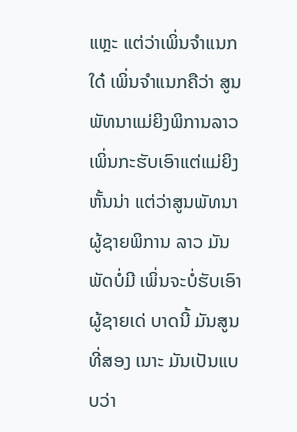ແຫຼະ ແຕ່ວ່າເພິ່ນຈໍາແນກໃດ໋ ເພິ່ນຈໍາແນກຄືວ່າ ສູນພັທນາແມ່ຍິງພິການລາວ ເພິ່ນກະຮັບເອົາແຕ່ແມ່ຍິງ ຫັ້ນນ່າ ແຕ່ວ່າສູນພັທນາ ຜູ້ຊາຍພິການ ລາວ ມັນພັດບໍ່ມີ ເພິ່ນຈະບໍ່ຮັບເອົາຜູ້ຊາຍເດ່ ບາດນີ້ ມັນສູນທີ່ສອງ ເນາະ ມັນເປັນແບບວ່າ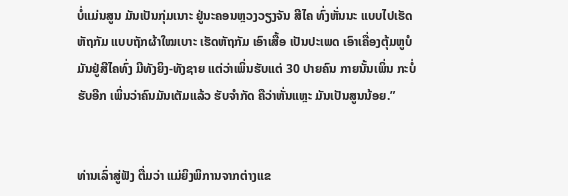ບໍ່ແມ່ນສູນ ມັນເປັນກຸ່ມເນາະ ຢູ່ນະຄອນຫຼວງວຽງຈັນ ສີໄຄ ທົ່ງຫັ່ນນະ ແບບໄປເຮັດຫັຖກັມ ແບບຖັກຜ້າໃໝເບາະ ເຮັດຫັຖກັມ ເອົາເສື້ອ ເປັນປະເພດ ເອົາເຄື່ອງຕຸ້ມຫູບໍ ມັນຢູ່ສີໄຄທົ່ງ ມີທັງຍິງ-ທັງຊາຍ ແຕ່ວ່າເພິ່ນຮັບແຕ່ 30 ປາຍຄົນ ກາຍນັ້ນເພິ່ນ ກະບໍ່ຮັບອີກ ເພິ່ນວ່າຄົນມັນເຕັມແລ້ວ ຮັບຈໍາກັດ ຄືວ່າຫັ່ນແຫຼະ ມັນເປັນສູນນ້ອຍ.”


ທ່ານເລົ່າສູ່ຟັງ ຕື່ມວ່າ ແມ່ຍິງພິການຈາກຕ່າງແຂ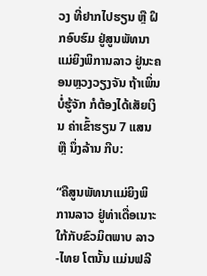ວງ ທີ່ຢາກໄປຮຽນ ຫຼື ຝຶກອົບຮົມ ຢູ່ສູນພັທນາ ແມ່ຍິງພິການລາວ ຢູ່ນະຄອນຫຼວງວຽງຈັນ ຖ້າເພິ່ນບໍ່ຮູ້ຈັກ ກໍຕ້ອງໄດ້ເສັຍເງິນ ຄ່າເຂົ້າຮຽນ 7 ແສນ ຫຼື ນຶ່ງລ້ານ ກີບ:

“ຄືສູນພັທນາແມ່ຍິງພິການລາວ ຢູ່ທ່າເດື່ອເນາະ ໃກ້ກັບຂົວມິຕພາບ ລາວ-ໄທຍ ໂຕນັ້ນ ແມ່ນຟລີ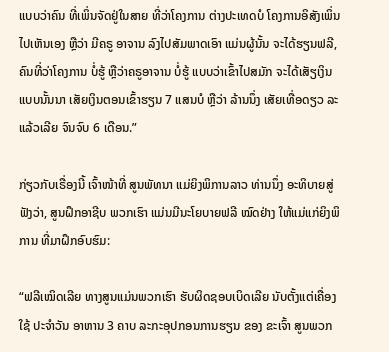ແບບວ່າຄົນ ທີ່ເພິ່ນຈັດຢູ່ໃນສາຍ ທີ່ວ່າໂຄງການ ຕ່າງປະເທດບໍ ໂຄງການອິສັງເພິ່ນໄປເຫັນເອງ ຫຼືວ່າ ມີຄຣູ ອາຈານ ລົງໄປສັມພາດເອົາ ແມ່ນຜູ້ນັ້ນ ຈະໄດ້ຮຽນຟລີ, ຄົນທີ່ວ່າໂຄງການ ບໍ່ຮູ້ ຫຼືວ່າຄຣູອາຈານ ບໍ່ຮູ້ ແບບວ່າເຂົ້າໄປສມັກ ຈະໄດ້ເສັຽເງິນ ແບບນັ້ນນາ ເສັຍເງິນຕອນເຂົ້າຮຽນ 7 ແສນບໍ ຫຼືວ່າ ລ້ານນຶ່ງ ເສັຍເທື່ອດຽວ ລະແລ້ວເລີຍ ຈົນຈົບ 6 ເດືອນ.”

ກ່ຽວກັບເຣື່ອງນີ້ ເຈົ້າໜ້າທີ່ ສູນພັທນາ ແມ່ຍິງພິການລາວ ທ່ານນຶ່ງ ອະທິບາຍສູ່ຟັງວ່າ, ສູນຝຶກອາຊີບ ພວກເຮົາ ແມ່ນມີນະໂຍບາຍຟລີ ໝົດຢ່າງ ໃຫ້ແມ່ແກ່ຍິງພິການ ທີ່ມາຝຶກອົບຮົມ:

“ຟລີເໝິດເລີຍ ທາງສູນແມ່ນພວກເຮົາ ຮັບຜິດຊອບເບິດເລີຍ ນັບຕັ້ງແຕ່ເຄື່ອງໃຊ້ ປະຈໍາວັນ ອາຫານ 3 ຄາບ ລະກະອຸປກອນການຮຽນ ຂອງ ຂະເຈົ້າ ສູນພວກ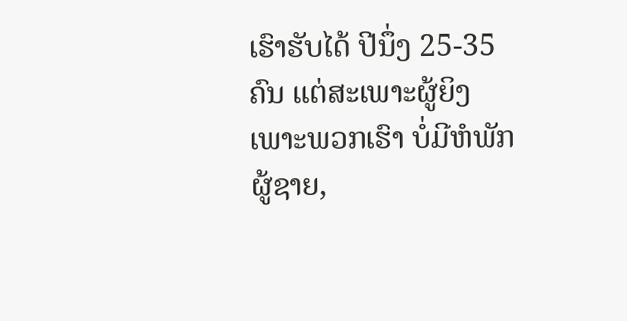ເຮົາຮັບໄດ້ ປີນຶ່ງ 25-35 ຄົນ ແຕ່ສະເພາະຜູ້ຍິງ ເພາະພວກເຮົາ ບໍ່ມີຫໍພັກຜູ້ຊາຍ,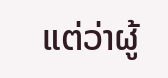ແຕ່ວ່າຜູ້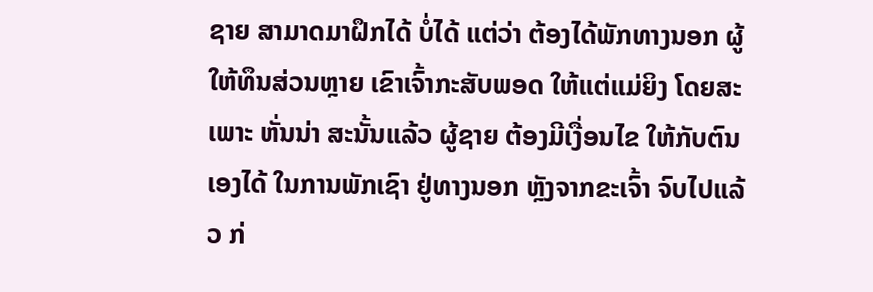ຊາຍ ສາມາດມາຝຶກໄດ້ ບໍ່ໄດ້ ແຕ່ວ່າ ຕ້ອງໄດ້ພັກທາງນອກ ຜູ້ໃຫ້ທຶນສ່ວນຫຼາຍ ເຂົາເຈົ້າກະສັບພອດ ໃຫ້ແຕ່ແມ່ຍິງ ໂດຍສະເພາະ ຫັ່ນນ່າ ສະນັ້ນແລ້ວ ຜູ້ຊາຍ ຕ້ອງມີເງື່ອນໄຂ ໃຫ້ກັບຕົນເອງໄດ້ ໃນການພັກເຊົາ ຢູ່ທາງນອກ ຫຼັງຈາກຂະເຈົ້າ ຈົບໄປແລ້ວ ກ່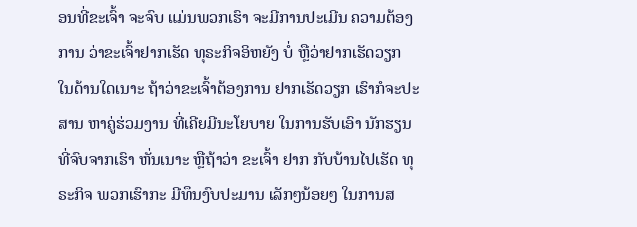ອນທີ່ຂະເຈົ້າ ຈະຈົບ ແມ່ນພວກເຮົາ ຈະມີການປະເມີນ ຄວາມຕ້ອງການ ວ່າຂະເຈົ້າຢາກເຮັດ ທຸຣະກິຈອິຫຍັງ ບໍ່ ຫຼືວ່າຢາກເຮັດວຽກ ໃນດ້ານໃດເນາະ ຖ້າວ່າຂະເຈົ້າຕ້ອງການ ຢາກເຮັດວຽກ ເຮົາກໍຈະປະສານ ຫາຄູ່ຮ່ວມງານ ທີ່ເຄີຍມີນະໂຍບາຍ ໃນການຮັບເອົາ ນັກຮຽນທີ່ຈົບຈາກເຮົາ ຫັ່ນເນາະ ຫຼືຖ້າວ່າ ຂະເຈົ້າ ຢາກ ກັບບ້ານໄປເຮັດ ທຸຣະກິຈ ພວກເຮົາກະ ມີທຶນງົບປະມານ ເລັກໆນ້ອຍໆ ໃນການສ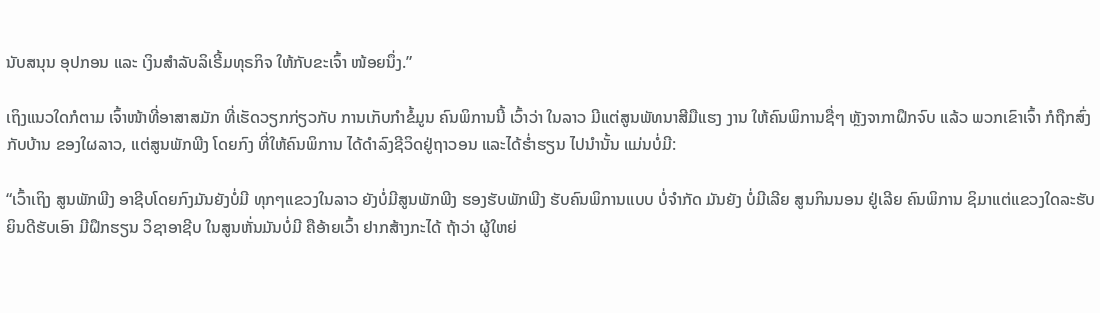ນັບສນຸນ ອຸປກອນ ແລະ ເງິນສໍາລັບລິເຣີ້ມທຸຣກິຈ ໃຫ້ກັບຂະເຈົ້າ ໜ້ອຍນຶ່ງ.”

ເຖິງແນວໃດກໍຕາມ ເຈົ້າໜ້າທີ່ອາສາສມັກ ທີ່ເຮັດວຽກກ່ຽວກັບ ການເກັບກໍາຂໍ້ມູນ ຄົນພິການນີ້ ເວົ້າວ່າ ໃນລາວ ມີແຕ່ສູນພັທນາສີມືແຮງ ງານ ໃຫ້ຄົນພິການຊື່ໆ ຫຼັງຈາກາຝຶກຈົບ ແລ້ວ ພວກເຂົາເຈົ້າ ກໍຖືກສົ່ງ ກັບບ້ານ ຂອງໃຜລາວ, ແຕ່ສູນພັກພີງ ໂດຍກົງ ທີ່ໃຫ້ຄົນພິການ ໄດ້ດໍາລົງຊີວິດຢູ່ຖາວອນ ແລະໄດ້ຮໍ່າຮຽນ ໄປນໍານັ້ນ ແມ່ນບໍ່ມີ:

“ເວົ້າເຖິງ ສູນພັກພີງ ອາຊີບໂດຍກົງມັນຍັງບໍ່ມີ ທຸກໆແຂວງໃນລາວ ຍັງບໍ່ມີສູນພັກພີງ ຮອງຮັບພັກພີງ ຮັບຄົນພິການແບບ ບໍ່ຈໍາກັດ ມັນຍັງ ບໍ່ມີເລີຍ ສູນກິນນອນ ຢູ່ເລີຍ ຄົນພິການ ຊິມາແຕ່ແຂວງໃດລະຮັບ ຍິນດີຮັບເອົາ ມີຝຶກຮຽນ ວິຊາອາຊີບ ໃນສູນຫັ່ນມັນບໍ່ມີ ຄືອ້າຍເວົ້າ ຢາກສ້າງກະໄດ້ ຖ້າວ່າ ຜູ້ໃຫຍ່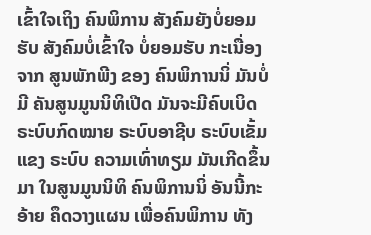ເຂົ້າໃຈເຖິງ ຄົນພິການ ສັງຄົມຍັງບໍ່ຍອມຮັບ ສັງຄົມບໍ່ເຂົ້າໃຈ ບໍ່ຍອມຮັບ ກະເນື່ອງຈາກ ສູນພັກພີງ ຂອງ ຄົນພິການນິ່ ມັນບໍ່ມີ ຄັນສູນມູນນິທິເປີດ ມັນຈະມີຄົບເບິດ ຣະບົບກົດໝາຍ ຣະບົບອາຊີບ ຣະບົບເຂັ້ມແຂງ ຣະບົບ ຄວາມເທົ່າທຽມ ມັນເກີດຂຶ້ນມາ ໃນສູນມູນນິທິ ຄົນພິການນິ່ ອັນນີ້ກະອ້າຍ ຄຶດວາງແຜນ ເພື່ອຄົນພິການ ທັງ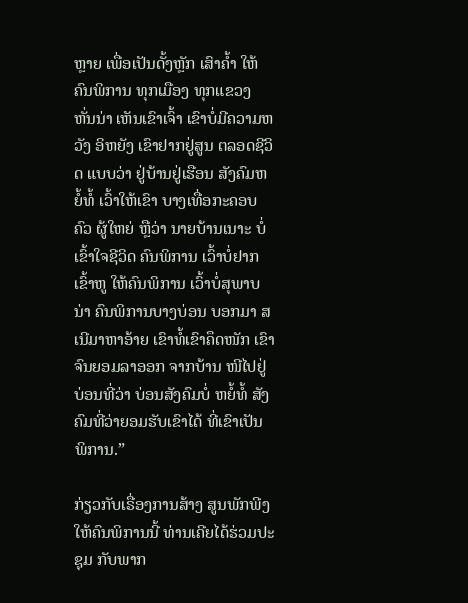ຫຼາຍ ເພື່ອເປັນດັ້ງຫຼັກ ເສົາຄໍ້າ ໃຫ້ຄົນພິການ ທຸກເມືອງ ທຸກແຂວງ ຫັ່ນນ່າ ເຫັນເຂົາເຈົ້າ ເຂົາບໍ່ມີຄວາມຫວັງ ອິຫຍັງ ເຂົາຢາກຢູ່ສູນ ຕລອດຊີວິດ ແບບວ່າ ຢູ່ບ້ານຢູ່ເຮືອນ ສັງຄົມຫຍໍ້ທໍ້ ເວົ້າໃຫ້ເຂົາ ບາງເທື່ອກະຄອບຄົວ ຜູ້ໃຫຍ່ ຫຼືວ່າ ນາຍບ້ານເນາະ ບໍ່ເຂົ້າໃຈຊີວິດ ຄົນພິການ ເວົ້າບໍ່ຢາກ ເຂົ້າຫູ ໃຫ້ຄົນພິການ ເວົ້າບໍ່ສຸພາບນ່າ ຄົນພິການບາງບ່ອນ ບອກມາ ສເນີມາຫາອ້າຍ ເຂົາທໍ້ເຂົາຄຶດໜັກ ເຂົາຈົນຍອມລາອອກ ຈາກບ້ານ ໜີໄປຢູ່ບ່ອນທີ່ວ່າ ບ່ອນສັງຄົມບໍ່ ຫຍໍ້ທໍ້ ສັງຄົມທີ່ວ່າຍອມຮັບເຂົາໄດ້ ທີ່ເຂົາເປັນພິການ.”

ກ່ຽວກັບເຣື່ອງການສ້າງ ສູນພັກພີງໃຫ້ຄົນພິການນີ້ ທ່ານເຄີຍໄດ້ຮ່ວມປະຊຸມ ກັບພາກ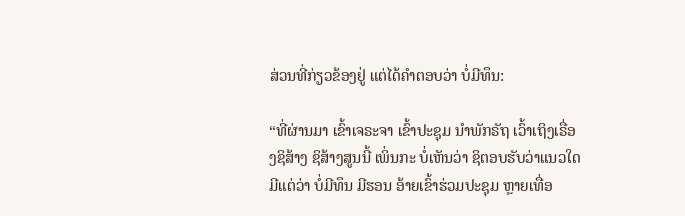ສ່ວນທີ່ກ່ຽວຂ້ອງຢູ່ ແຕ່ໄດ້ຄໍາຕອບວ່າ ບໍ່ມີທຶນ:

“ທີ່ຜ່ານມາ ເຂົ້າເຈຣະຈາ ເຂົ້າປະຊຸມ ນໍາພັກຣັຖ ເວົ້າເຖິງເຣື່ອງຊິສ້າງ ຊິສ້າງສູນນີ້ ເພິ່ນກະ ບໍ່ເຫັນວ່າ ຊິຕອບຮັບວ່າແນວໃດ ມີແຕ່ວ່າ ບໍ່ມີທຶນ ມີຮອນ ອ້າຍເຂົ້າຮ່ວມປະຊຸມ ຫຼາຍເທື່ອ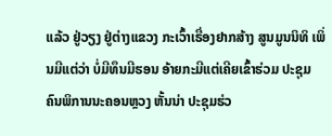ແລ້ວ ຢູ່ວຽງ ຢູ່ຕ່າງແຂວງ ກະເວົ້າເຣື່ອງຢາກສ້າງ ສູນມູນນິທິ ເພິ່ນມີແຕ່ວ່າ ບໍ່ມີທຶນມີຮອນ ອ້າຍກະມີແຕ່ເຄີຍເຂົ້າຮ່ວມ ປະຊຸມ ຄົນພິການນະຄອນຫຼວງ ຫັ້ນນ່າ ປະຊຸມຮ່ວ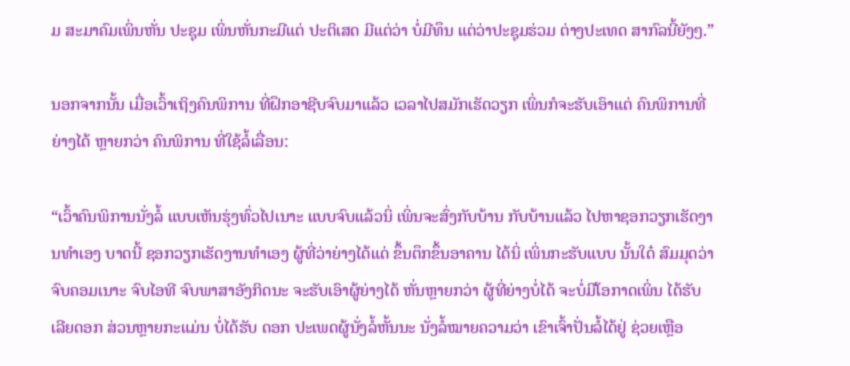ມ ສະມາຄົມເພິ່ນຫັ່ນ ປະຊຸມ ເພິ່ນຫັ່ນກະມີແຕ່ ປະຕິເສດ ມີແຕ່ວ່າ ບໍ່ມີທຶນ ແຕ່ວ່າປະຊຸມຮ່ວມ ຕ່າງປະເທດ ສາກົລນີ້ຍັງໆ.”

ນອກຈາກນັ້ນ ເມື່ອເວົ້າເຖິງຄົນພິການ ທີ່ຝຶກອາຊີບຈົບມາແລ້ວ ເວລາໄປສມັກເຮັດວຽກ ເພິ່ນກໍຈະຮັບເອົາແຕ່ ຄົນພິການທີ່ຍ່າງໄດ້ ຫຼາຍກວ່າ ຄົນພິການ ທີ່ໃຊ້ລໍ້ເລື່ອນ:

“ເວົ້າຄົນພິການນັ່ງລໍ້ ແບບເຫັນຮຸ່ງທົ່ວໄປເນາະ ແບບຈົບແລ້ວນິ່ ເພິ່ນຈະສົ່ງກັບບ້ານ ກັບບ້ານແລ້ວ ໄປຫາຊອກວຽກເຮັດງານທໍາເອງ ບາດນີ້ ຊອກວຽກເຮັດງານທໍາເອງ ຜູ້ທີ່ວ່າຍ່າງໄດ້ແດ່ ຂຶ້ນຕຶກຂຶ້ນອາຄານ ໄດ້ນິ່ ເພິ່ນກະຮັບແບບ ນັ້ນໃດ໋ ສົມມຸດວ່າ ຈົບຄອມເນາະ ຈົບໄອທີ ຈົບພາສາອັງກິດນະ ຈະຮັບເອົາຜູ້ຍ່າງໄດ້ ຫັ່ນຫຼາຍກວ່າ ຜູ້ທີ່ຍ່າງບໍ່ໄດ້ ຈະບໍ່ມີໂອກາດເພິ່ນ ໄດ້ຮັບເລີຍດອກ ສ່ວນຫຼາຍກະແມ່ນ ບໍ່ໄດ້ຮັບ ດອກ ປະເພດຜູ້ນັ່ງລໍ້ຫັ້ນນະ ນັ່ງລໍ້ໝາຍຄວາມວ່າ ເຂົາເຈົ້າປັ່ນລໍ້ໄດ້ຢູ່ ຊ່ວຍເຫຼືອ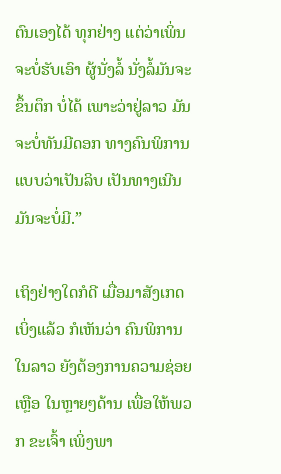ຕົນເອງໄດ້ ທຸກຢ່າງ ແຕ່ວ່າເພິ່ນຈະບໍ່ຮັບເອົາ ຜູ້ນັ່ງລໍ້ ນັ່ງລໍ້ມັນຈະຂຶ້ນຕຶກ ບໍ່ໄດ້ ເພາະວ່າຢູ່ລາວ ມັນຈະບໍ່ທັນມີດອກ ທາງຄົນພິການ ແບບວ່າເປັນລິບ ເປັນທາງເນີນ ມັນຈະບໍ່ມີ.”

ເຖິງຢ່າງໃດກໍດີ ເມື່ອມາສັງເກດເບິ່ງແລ້ວ ກໍເຫັນວ່າ ຄົນພິການໃນລາວ ຍັງຕ້ອງການຄວາມຊ່ອຍເຫຼືອ ໃນຫຼາຍໆດ້ານ ເພື່ອໃຫ້ພວກ ຂະເຈົ້າ ເພິ່ງພາ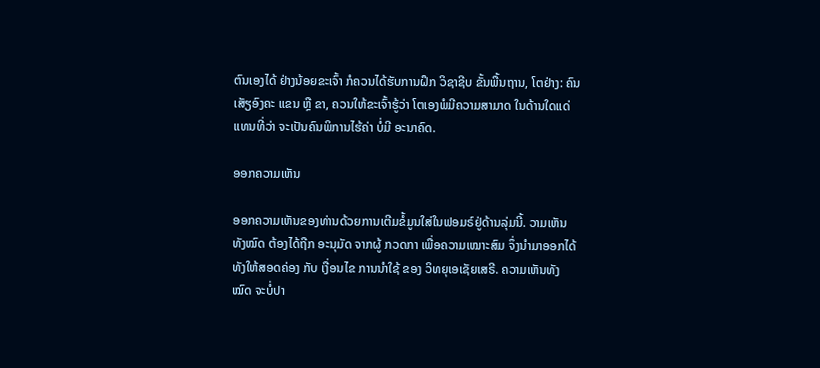ຕົນເອງໄດ້ ຢ່າງນ້ອຍຂະເຈົ້າ ກໍຄວນໄດ້ຮັບການຝຶກ ວິຊາຊີບ ຂັ້ນພື້ນຖານ, ໂຕຢ່າງ: ຄົນເສັຽອົງຄະ ແຂນ ຫຼື ຂາ, ຄວນໃຫ້ຂະເຈົ້າຮູ້ວ່າ ໂຕເອງພໍມີຄວາມສາມາດ ໃນດ້ານໃດແດ່ ແທນທີ່ວ່າ ຈະເປັນຄົນພິການໄຮ້ຄ່າ ບໍ່ມີ ອະນາຄົດ.

ອອກຄວາມເຫັນ

ອອກຄວາມເຫັນຂອງທ່ານດ້ວຍການເຕີມຂໍ້ມູນໃສ່ໃນຟອມຣ໌ຢູ່ດ້ານລຸ່ມນີ້. ວາມເຫັນທັງໝົດ ຕ້ອງໄດ້ຖືກ ອະນຸມັດ ຈາກຜູ້ ກວດກາ ເພື່ອຄວາມເໝາະສົມ ຈຶ່ງນໍາມາອອກໄດ້ ທັງໃຫ້ສອດຄ່ອງ ກັບ ເງື່ອນໄຂ ການນຳໃຊ້ ຂອງ ວິທຍຸເອເຊັຍເສຣີ. ຄວາມເຫັນທັງໝົດ ຈະບໍ່ປາ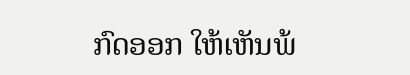ກົດອອກ ໃຫ້ເຫັນພ້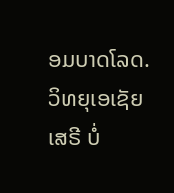ອມບາດໂລດ. ວິທຍຸເອເຊັຍເສຣີ ບໍ່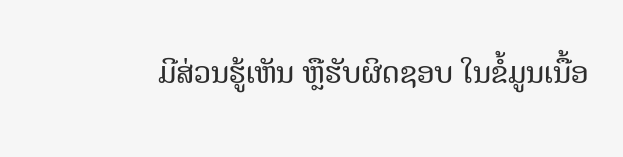ມີສ່ວນຮູ້ເຫັນ ຫຼືຮັບຜິດຊອບ ໃນຂໍ້ມູນເນື້ອ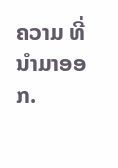ຄວາມ ທີ່ນໍາມາອອກ.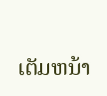ເຕັມຫນ້າ